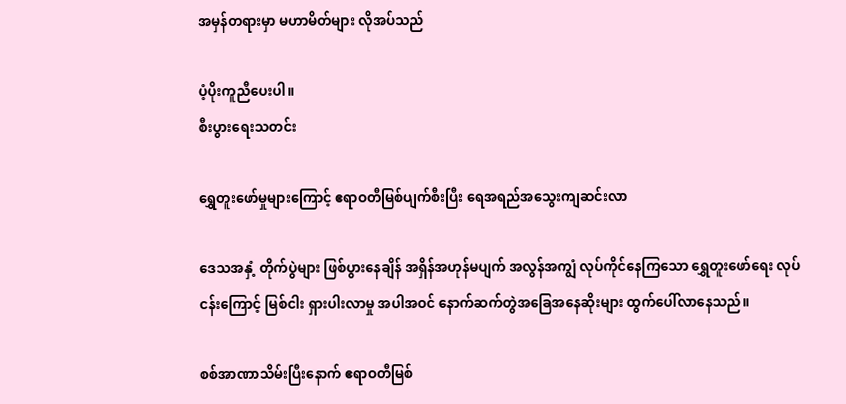အမှန်တရားမှာ မဟာမိတ်များ လိုအပ်သည်

ပံ့ပိုးကူညီပေးပါ။
စီးပွားရေးသတင်း

ရွှေတူးဖော်မှုများကြောင့် ဧရာဝတီမြစ်ပျက်စီးပြီး ရေအရည်အသွေးကျဆင်းလာ

ဒေသအနှံ့ တိုက်ပွဲများ ဖြစ်ပွားနေချိန် အရှိန်အဟုန်မပျက် အလွန်အကျွံ လုပ်ကိုင်နေကြသော ရွှေတူးဖော်ရေး လုပ်ငန်းကြောင့် မြစ်ငါး ရှားပါးလာမှု အပါအဝင် နောက်ဆက်တွဲအခြေအနေဆိုးများ ထွက်ပေါ်လာနေသည်။

စစ်အာဏာသိမ်းပြီးနောက် ဧရာဝတီမြစ်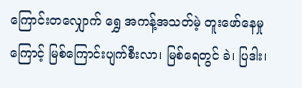ကြောင်းတလျှောက် ရွှေ အကန့်အသတ်မဲ့ တူးဖော်နေမှုကြောင့် မြစ်ကြောင်းပျက်စီးလာ၊ မြစ်ရေတွင် ခဲ၊ ပြဒါး၊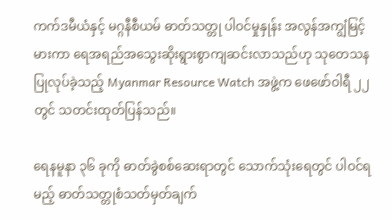ကက်ဒမီယံနှင့် မဂ္ဂနီစီယမ် ဓာတ်သတ္တု ပါဝင်မှုနှုန်း အလွန်အကျွံမြင့်မားကာ ရေအရည်အသွေးဆိုးရွားစွာကျဆင်းလာသည်ဟု သုတေသန ပြုလုပ်ခဲ့သည့် Myanmar Resource Watch အဖွဲ့က ဖေဖော်ဝါရီ ၂၂ တွင် သတင်းထုတ်ပြန်သည်။

ရေနမူနာ ၃၆ ခုကို ဓာတ်ခွဲစစ်ဆေးရာတွင် သောက်သုံးရေတွင် ပါဝင်ရမည့် ဓာတ်သတ္တုစံသတ်မှတ်ချက်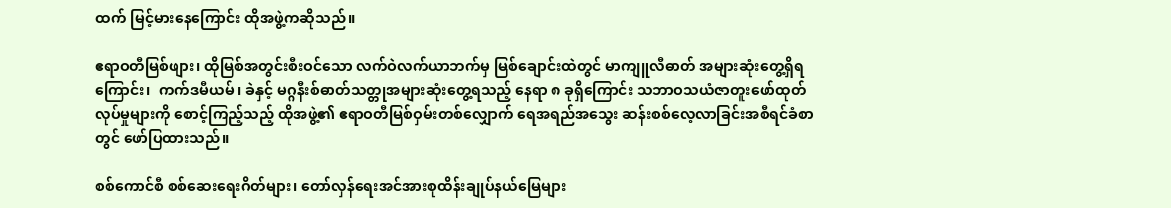ထက် မြင့်မားနေကြောင်း ထိုအဖွဲ့ကဆိုသည်။

ဧရာဝတီမြစ်ဖျား၊ ထိုမြစ်အတွင်းစီးဝင်သော လက်ဝဲလက်ယာဘက်မှ မြစ်ချောင်းထဲတွင် မာကျူလီဓာတ် အများဆုံးတွေ့ရှိရကြောင်း၊  ကက်ဒမီယမ်၊ ခဲနှင့် မဂ္ဂနီးစ်ဓာတ်သတ္တုအများဆုံးတွေ့ရသည့် နေရာ ၈ ခုရှိကြောင်း သဘာဝသယံဇာတူးဖော်ထုတ်လုပ်မှုများကို စောင့်ကြည့်သည့် ထိုအဖွဲ့၏ ဧရာဝတီမြစ်ဝှမ်းတစ်လျှောက် ရေအရည်အသွေး ဆန်းစစ်လေ့လာခြင်းအစီရင်ခံစာတွင် ဖော်ပြထားသည်။

စစ်ကောင်စီ စစ်ဆေးရေးဂိတ်များ၊ တော်လှန်ရေးအင်အားစုထိန်းချုပ်နယ်မြေများ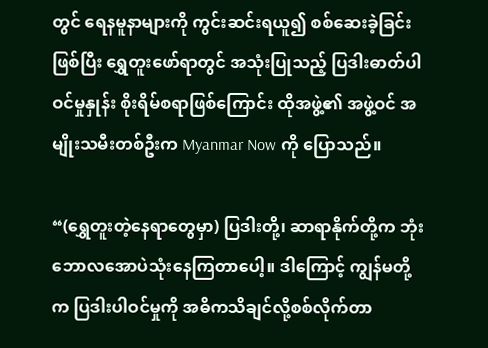တွင် ရေနမူနာများကို ကွင်းဆင်းရယူ၍ စစ်ဆေးခဲ့ခြင်းဖြစ်ပြီး ရွှေတူးဖော်ရာတွင် အသုံးပြုသည့် ပြဒါးဓာတ်ပါဝင်မှုနှုန်း စိုးရိမ်စရာဖြစ်ကြောင်း ထိုအဖွဲ့၏ အဖွဲ့ဝင် အမျိုးသမီးတစ်ဦးက Myanmar Now ကို ပြောသည်။

“(ရွှေတူးတဲ့နေရာတွေမှာ) ပြဒါးတို့၊ ဆာရာနိုက်တို့က ဘုံးဘောလအောပဲသုံးနေကြတာပေါ့။ ဒါကြောင့် ကျွန်မတို့က ပြဒါးပါဝင်မှုကို အဓိကသိချင်လို့စစ်လိုက်တာ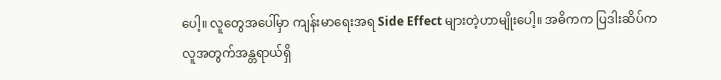ပေါ့။ လူတွေအပေါ်မှာ ကျန်းမာရေးအရ Side Effect များတဲ့ဟာမျိုးပေါ့။ အဓိကက ပြဒါးဆိပ်က လူအတွက်အန္တရာယ်ရှိ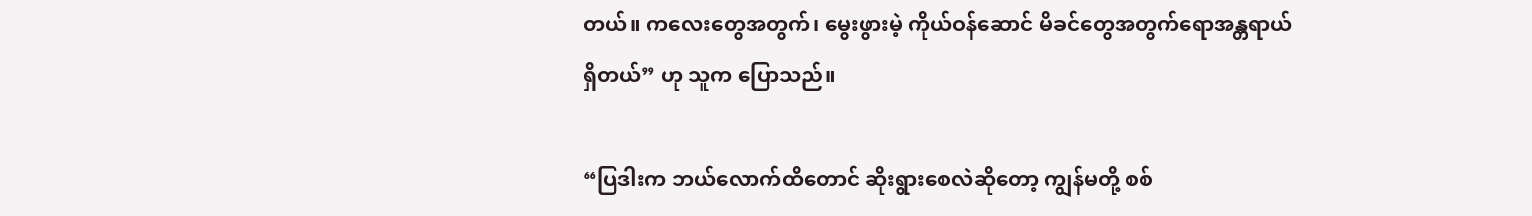တယ်။ ကလေးတွေအတွက်၊ မွေးဖွားမဲ့ ကိုယ်ဝန်ဆောင် မိခင်တွေအတွက်ရောအန္တရာယ်ရှိတယ်” ဟု သူက ပြောသည်။

“ပြဒါးက ဘယ်လောက်ထိတောင် ဆိုးရွားစေလဲဆိုတော့ ကျွန်မတို့ စစ်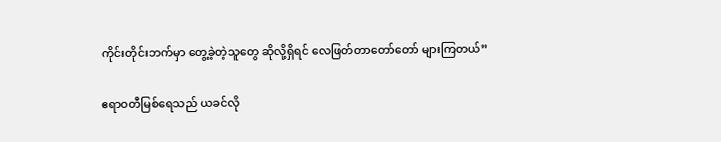ကိုင်းတိုင်းဘက်မှာ တွေ့ခဲ့တဲ့သူတွေ ဆိုလို့ရှိရင် လေဖြတ်တာတော်တော် များကြတယ်”

ဧရာဝတီမြစ်ရေသည် ယခင်လို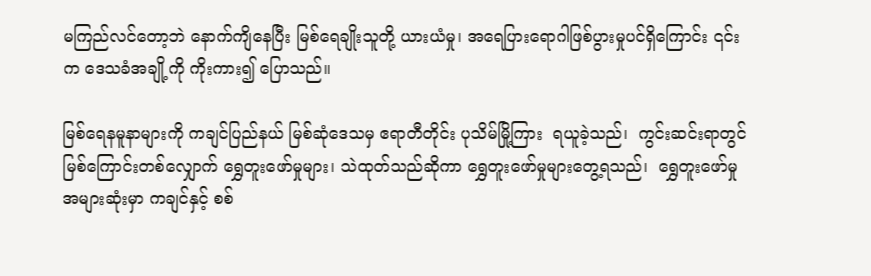မကြည်လင်တော့ဘဲ နောက်ကျိနေပြီး မြစ်ရေချိုးသူတို့ ယားယံမှု၊ အရေပြားရောဂါဖြစ်ပွားမှုပင်ရှိကြောင်း ၎င်းက ဒေသခံအချို့ကို ကိုးကား၍ ပြောသည်။

မြစ်ရေနမူနာများကို ကချင်ပြည်နယ် မြစ်ဆုံဒေသမှ ဧရာတီတိုင်း ပုသိမ်မြို့ကြား  ရယူခဲ့သည်၊  ကွင်းဆင်းရာတွင် မြစ်ကြောင်းတစ်လျှောက် ရွှေတူးဖော်မှုများ၊ သဲထုတ်သည်ဆိုကာ ရွှေတူးဖော်မှုများတွေ့ရသည်၊  ရွှေတူးဖော်မှု အများဆုံးမှာ ကချင်နှင့် စစ်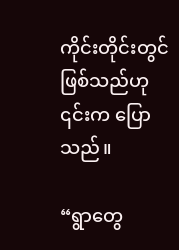ကိုင်းတိုင်းတွင် ဖြစ်သည်ဟု   ၎င်းက ပြောသည်။

“ရွာတွေ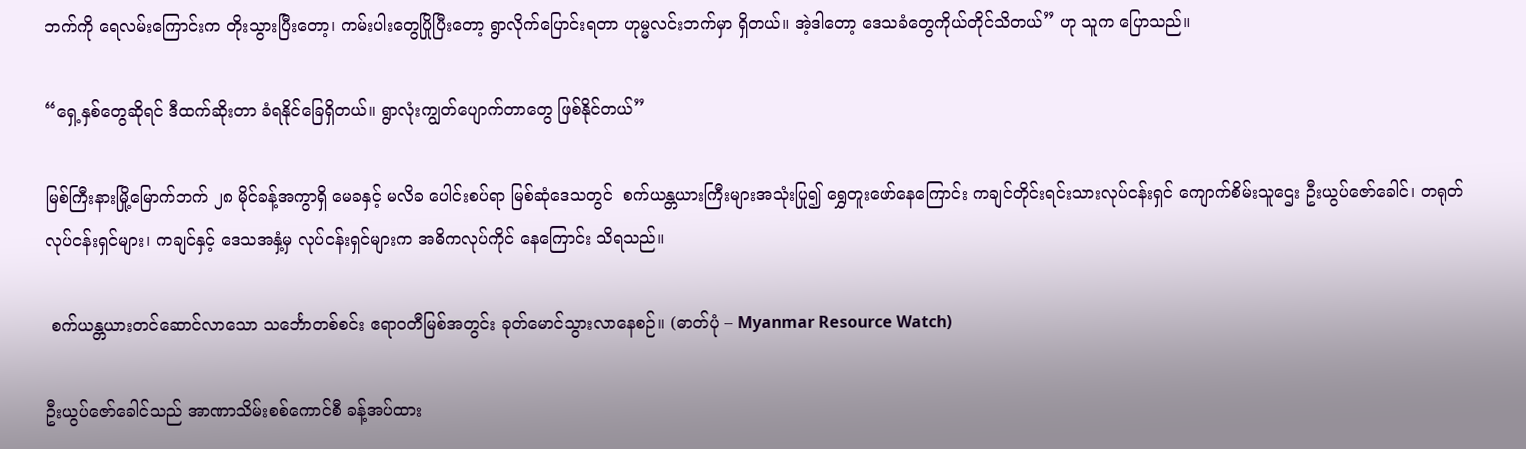ဘက်ကို ရေလမ်းကြောင်းက တိုးသွားပြီးတော့၊ ကမ်းပါးတွေပြိုပြီးတော့ ရွာလိုက်ပြောင်းရတာ ဟုမ္မလင်းဘက်မှာ ရှိတယ်။ အဲ့ဒါတော့ ဒေသခံတွေကိုယ်တိုင်သိတယ်” ဟု သူက ပြောသည်။

“ရှေ့နှစ်တွေဆိုရင် ဒီထက်ဆိုးတာ ခံရနိုင်ခြေရှိတယ်။ ရွာလုံးကျွတ်ပျောက်တာတွေ ဖြစ်နိုင်တယ်”

မြစ်ကြီးနားမြို့မြောက်ဘက် ၂၈ မိုင်ခန့်အကွာရှိ မေခနှင့် မလိခ ပေါင်းစပ်ရာ မြစ်ဆုံဒေသတွင်  စက်ယန္တယားကြီးများအသုံးပြု၍ ရွှေတူးဖော်နေကြောင်း ကချင်တိုင်းရင်းသားလုပ်ငန်းရှင် ကျောက်စိမ်းသူဌေး ဦးယွပ်ဇော်ခေါင်၊ တရုတ်လုပ်ငန်းရှင်များ၊ ကချင်နှင့် ဒေသအနှံ့မှ လုပ်ငန်းရှင်များက အဓိကလုပ်ကိုင် နေကြောင်း သိရသည်။

 စက်ယန္တယားတင်ဆောင်လာသော သင်္ဘောတစ်စင်း ဧရာဝတီမြစ်အတွင်း ခုတ်မောင်သွားလာနေစဉ်။ (ဓာတ်ပုံ – Myanmar Resource Watch)

ဦးယွပ်ဇော်ခေါင်သည် အာဏာသိမ်းစစ်ကောင်စီ ခန့်အပ်ထား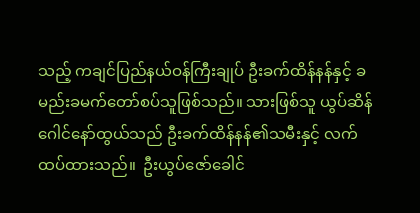သည့် ကချင်ပြည်နယ်ဝန်ကြီးချုပ် ဦးခက်ထိန်နန်နှင့် ခမည်းခမက်တော်စပ်သူဖြစ်သည်။ သားဖြစ်သူ ယွပ်ဆိန်ဂေါင်နော်ထွယ်သည် ဦးခက်ထိန်နန်၏သမီးနှင့် လက်ထပ်ထားသည်။  ဦးယွပ်ဇော်ခေါင်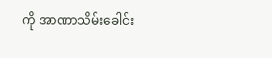ကို အာဏာသိမ်းခေါင်း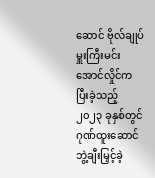ဆောင် ဗိုလ်ချုပ်မှူးကြီးမင်းအောင်လှိုင်က ပြီးခဲ့သည့် ၂၀၂၃ ခုနှစ်တွင် ဂုဏ်ထူးဆောင်ဘွဲ့ချီးမြှင့်ခဲ့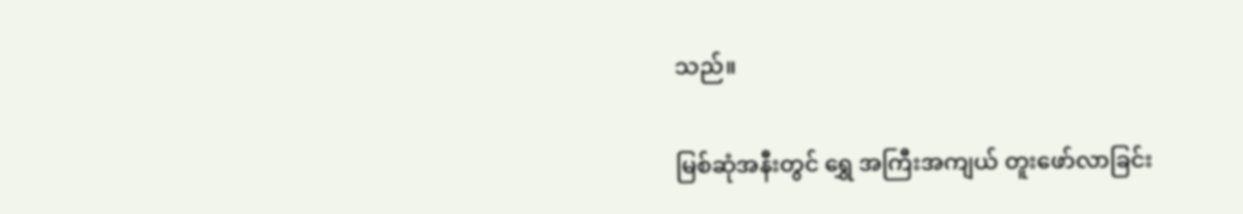သည်။

မြစ်ဆုံအနီးတွင် ရွှေ အကြီးအကျယ် တူးဖော်လာခြင်း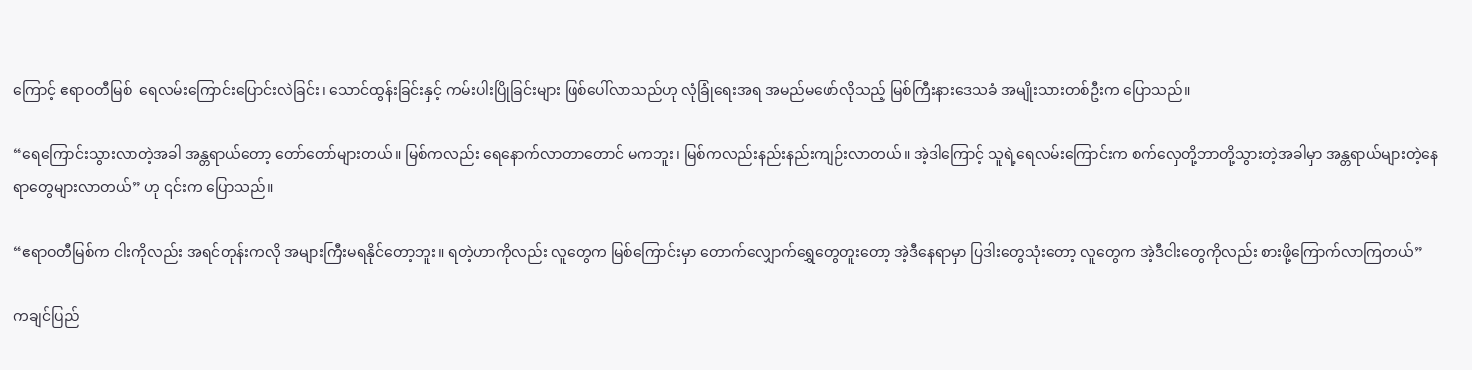ကြောင့် ဧရာဝတီမြစ်  ရေလမ်းကြောင်းပြောင်းလဲခြင်း၊ သောင်ထွန်းခြင်းနှင့် ကမ်းပါးပြိုခြင်းများ ဖြစ်ပေါ်လာသည်ဟု လုံခြုံရေးအရ အမည်မဖော်လိုသည့် မြစ်ကြီးနားဒေသခံ အမျိုးသားတစ်ဦးက ပြောသည်။

“ရေကြောင်းသွားလာတဲ့အခါ အန္တရာယ်တော့ တော်တော်များတယ်။ မြစ်ကလည်း ရေနောက်လာတာတောင် မကဘူး၊ မြစ်ကလည်းနည်းနည်းကျဉ်းလာတယ်။ အဲ့ဒါကြောင့် သူရဲ့ရေလမ်းကြောင်းက စက်လှေတို့ဘာတို့သွားတဲ့အခါမှာ အန္တရာယ်များတဲ့နေရာတွေများလာတယ်” ဟု ၎င်းက ပြောသည်။

“ဧရာဝတီမြစ်က ငါးကိုလည်း အရင်တုန်းကလို အများကြီးမရနိုင်တော့ဘူး။ ရတဲ့ဟာကိုလည်း လူတွေက မြစ်ကြောင်းမှာ တောက်လျှောက်ရွှေတွေတူးတော့ အဲ့ဒီနေရာမှာ ပြဒါးတွေသုံးတော့ လူတွေက အဲ့ဒီငါးတွေကိုလည်း စားဖို့ကြောက်လာကြတယ်”

ကချင်ပြည်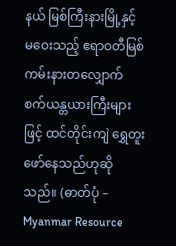နယ် မြစ်ကြီးနားမြို့နှင့် မဝေးသည့် ဧရာဝတီမြစ်ကမ်းနားတလျှောက် စက်ယန္တယားကြီးများဖြင့် ထင်တိုင်းကျဲ ရွှေတူးဖော်နေသည်ဟုဆိုသည်။ (ဓာတ်ပုံ – Myanmar Resource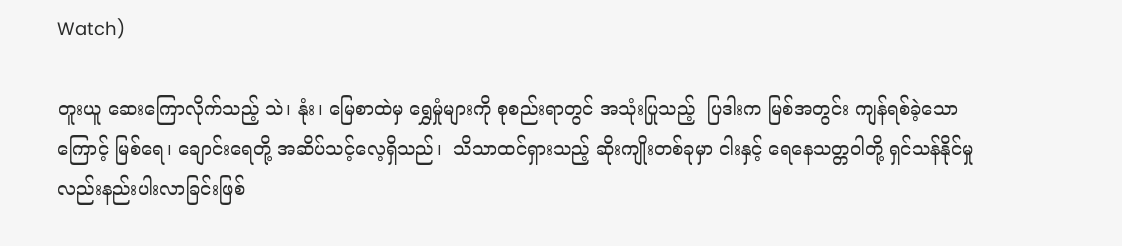Watch)

တူးယူ ဆေးကြောလိုက်သည့် သဲ၊ နုံး၊ မြေစာထဲမှ ရွှေမှုံများကို စုစည်းရာတွင် အသုံးပြုသည့်  ပြဒါးက မြစ်အတွင်း ကျန်ရစ်ခဲ့သောကြောင့် မြစ်ရေ၊ ချောင်းရေတို့ အဆိပ်သင့်လေ့ရှိသည်၊  သိသာထင်ရှားသည့် ဆိုးကျိုးတစ်ခုမှာ ငါးနှင့် ရေနေသတ္တဝါတို့ ရှင်သန်နိုင်မှုလည်းနည်းပါးလာခြင်းဖြစ်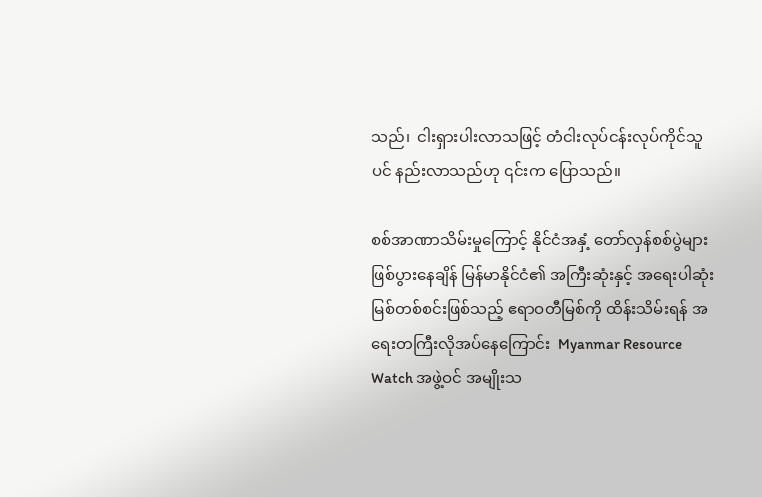သည်၊  ငါးရှားပါးလာသဖြင့် တံငါးလုပ်ငန်းလုပ်ကိုင်သူပင် နည်းလာသည်ဟု ၎င်းက ပြောသည်။

စစ်အာဏာသိမ်းမှုကြောင့် နိုင်ငံအနှံ့ တော်လှန်စစ်ပွဲများဖြစ်ပွားနေချိန် မြန်မာနိုင်ငံ၏ အကြီးဆုံးနှင့် အရေးပါဆုံးမြစ်တစ်စင်းဖြစ်သည့် ဧရာဝတီမြစ်ကို ထိန်းသိမ်းရန် အရေးတကြီးလိုအပ်နေကြောင်း  Myanmar Resource Watch အဖွဲ့ဝင် အမျိုးသ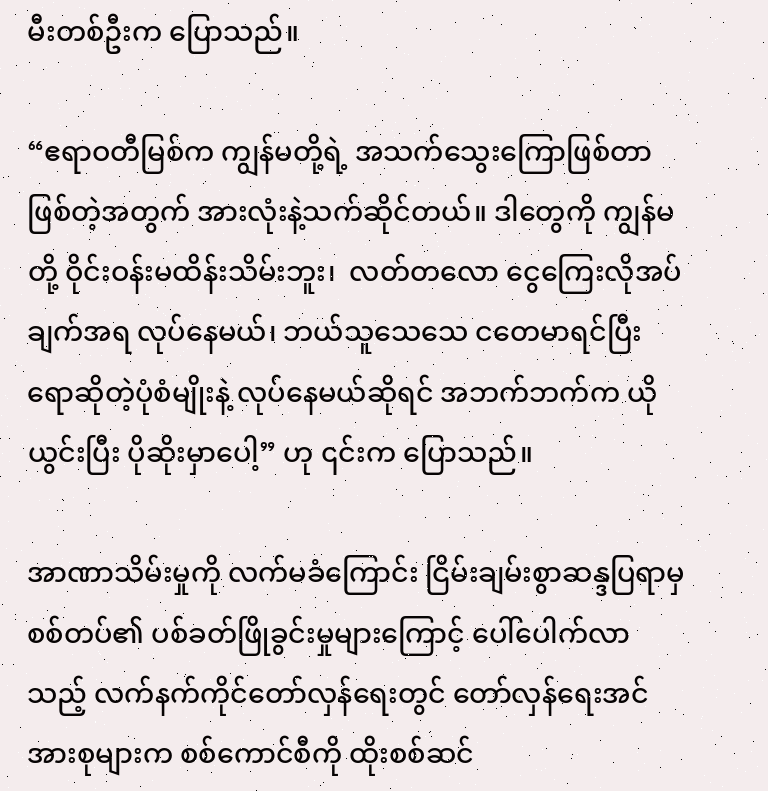မီးတစ်ဦးက ပြောသည်။

“ဧရာဝတီမြစ်က ကျွန်မတို့ရဲ့ အသက်သွေးကြောဖြစ်တာဖြစ်တဲ့အတွက် အားလုံးနဲ့သက်ဆိုင်တယ်။ ဒါတွေကို ကျွန်မတို့ ဝိုင်းဝန်းမထိန်းသိမ်းဘူး၊  လတ်တလော ငွေကြေးလိုအပ်ချက်အရ လုပ်နေမယ်၊ ဘယ်သူသေသေ ငတေမာရင်ပြီးရောဆိုတဲ့ပုံစံမျိုးနဲ့ လုပ်နေမယ်ဆိုရင် အဘက်ဘက်က ယိုယွင်းပြီး ပိုဆိုးမှာပေါ့” ဟု ၎င်းက ပြောသည်။

အာဏာသိမ်းမှုကို လက်မခံကြောင်း ငြိမ်းချမ်းစွာဆန္ဒပြရာမှ စစ်တပ်၏ ပစ်ခတ်ဖြိုခွင်းမှုများကြောင့် ပေါ်ပေါက်လာသည့် လက်နက်ကိုင်တော်လှန်ရေးတွင် တော်လှန်ရေးအင်အားစုများက စစ်ကောင်စီကို ထိုးစစ်ဆင်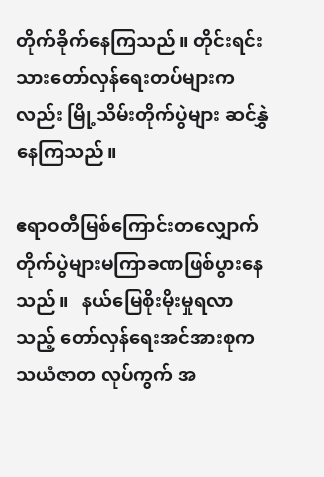တိုက်ခိုက်နေကြသည်။ တိုင်းရင်းသားတော်လှန်ရေးတပ်များကလည်း မြို့သိမ်းတိုက်ပွဲများ ဆင်နွှဲနေကြသည်။

ဧရာဝတီမြစ်ကြောင်းတလျှောက် တိုက်ပွဲများမကြာခဏဖြစ်ပွားနေသည်။   နယ်မြေစိုးမိုးမှုရလာသည့် တော်လှန်ရေးအင်အားစုက သယံဇာတ လုပ်ကွက် အ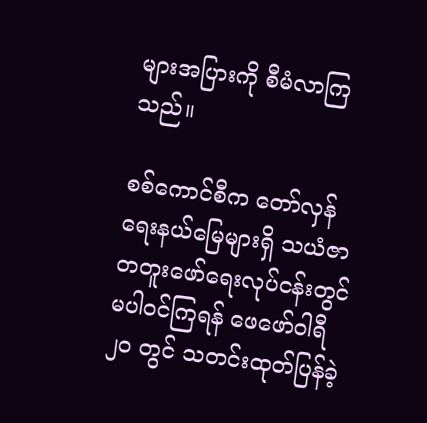များအပြားကို စီမံလာကြသည်။

စစ်ကောင်စီက တော်လှန်ရေးနယ်မြေများရှိ သယံဇာတတူးဖော်ရေးလုပ်ငန်းတွင် မပါဝင်ကြရန် ဖေဖော်ဝါရီ ၂၀ တွင် သတင်းထုတ်ပြန်ခဲ့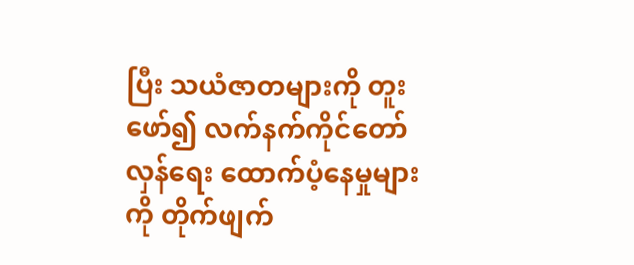ပြီး သယံဇာတများကို တူးဖော်၍ လက်နက်ကိုင်တော်လှန်ရေး ထောက်ပံ့နေမှုများကို တိုက်ဖျက်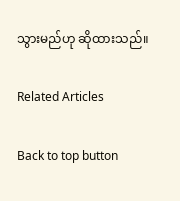သွားမည်ဟု ဆိုထားသည်။

Related Articles

Back to top button